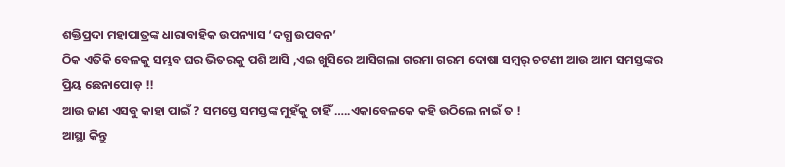ଶକ୍ତିପ୍ରଦା ମହାପାତ୍ରଙ୍କ ଧାରାବାହିକ ଉପନ୍ୟାସ ‘ଦଗ୍ଧ ଉପବନ’
ଠିକ ଏତିକି ବେଳକୁ ସମ୍ଭବ ଘର ଭିତରକୁ ପଶି ଆସି ,ଏଇ ଖୁସିରେ ଆସିଗଲା ଗରମା ଗରମ ଦୋଷା ସମ୍ବର୍ ଚଟଣୀ ଆଉ ଆମ ସମସ୍ତଙ୍କର ପ୍ରିୟ ଛେନାପୋଡ଼ !!
ଆଉ ଜାଣ ଏସବୁ କାହା ପାଇଁ ? ସମସ୍ତେ ସମସ୍ତଙ୍କ ମୁହଁକୁ ଚାହିଁ …..ଏକାବେଳକେ କହି ଉଠିଲେ ନାଇଁ ତ !
ଆସ୍ଥା କିନ୍ତୁ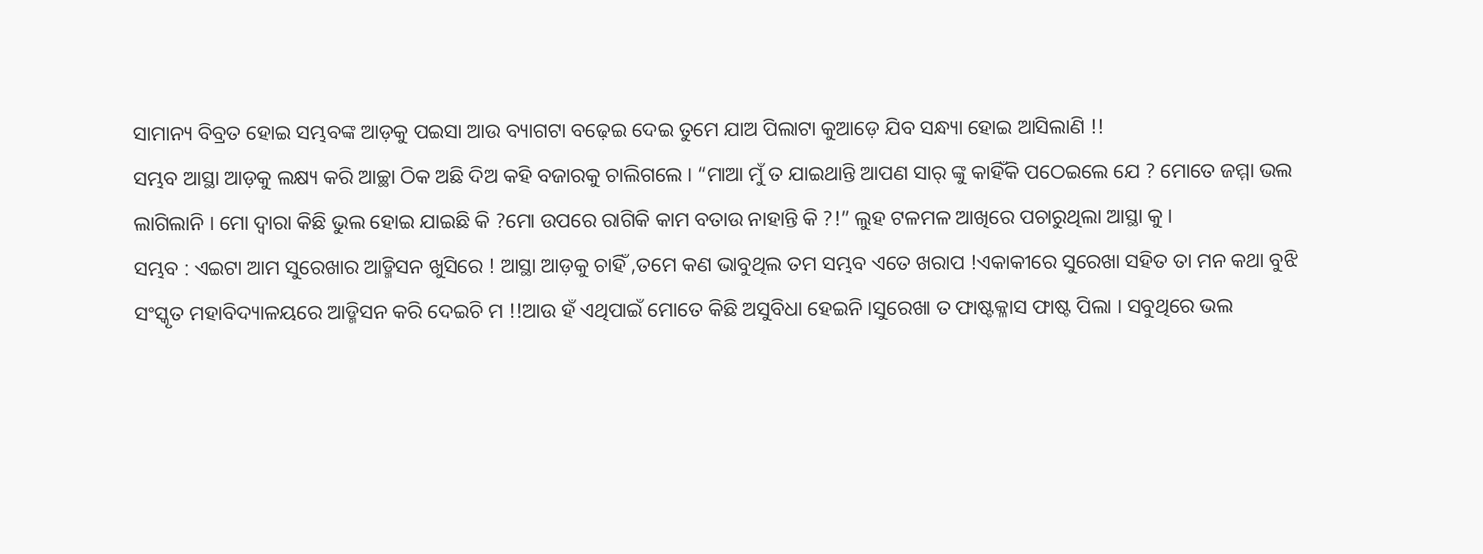ସାମାନ୍ୟ ବିବ୍ରତ ହୋଇ ସମ୍ଭବଙ୍କ ଆଡ଼କୁ ପଇସା ଆଉ ବ୍ୟାଗଟା ବଢ଼େଇ ଦେଇ ତୁମେ ଯାଅ ପିଲାଟା କୁଆଡ଼େ ଯିବ ସନ୍ଧ୍ୟା ହୋଇ ଆସିଲାଣି !!
ସମ୍ଭବ ଆସ୍ଥା ଆଡ଼କୁ ଲକ୍ଷ୍ୟ କରି ଆଚ୍ଛା ଠିକ ଅଛି ଦିଅ କହି ବଜାରକୁ ଚାଲିଗଲେ । “ମାଆ ମୁଁ ତ ଯାଇଥାନ୍ତି ଆପଣ ସାର୍ ଙ୍କୁ କାହିଁକି ପଠେଇଲେ ଯେ ? ମୋତେ ଜମ୍ମା ଭଲ ଲାଗିଲାନି । ମୋ ଦ୍ଵାରା କିଛି ଭୁଲ ହୋଇ ଯାଇଛି କି ?ମୋ ଉପରେ ରାଗିକି କାମ ବତାଉ ନାହାନ୍ତି କି ?!” ଲୁହ ଟଳମଳ ଆଖିରେ ପଚାରୁଥିଲା ଆସ୍ଥା କୁ ।
ସମ୍ଭବ : ଏଇଟା ଆମ ସୁରେଖାର ଆଡ୍ମିସନ ଖୁସିରେ ! ଆସ୍ଥା ଆଡ଼କୁ ଚାହିଁ ,ତମେ କଣ ଭାବୁଥିଲ ତମ ସମ୍ଭବ ଏତେ ଖରାପ !ଏକାକୀରେ ସୁରେଖା ସହିତ ତା ମନ କଥା ବୁଝି ସଂସ୍କୃତ ମହାବିଦ୍ୟାଳୟରେ ଆଡ୍ମିସନ କରି ଦେଇଚି ମ !!ଆଉ ହଁ ଏଥିପାଇଁ ମୋତେ କିଛି ଅସୁବିଧା ହେଇନି ।ସୁରେଖା ତ ଫାଷ୍ଟକ୍ଳାସ ଫାଷ୍ଟ ପିଲା । ସବୁଥିରେ ଭଲ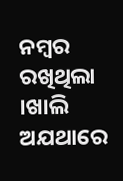ନମ୍ବର ରଖିଥିଲା ।ଖାଲି ଅଯଥାରେ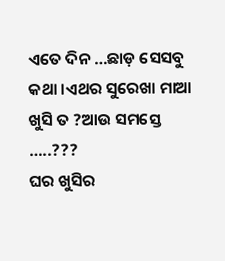ଏତେ ଦିନ …ଛାଡ଼ ସେସବୁ କଥା ।ଏଥର ସୁରେଖା ମାଆ ଖୁସି ତ ?ଆଉ ସମସ୍ତେ …..???
ଘର ଖୁସିର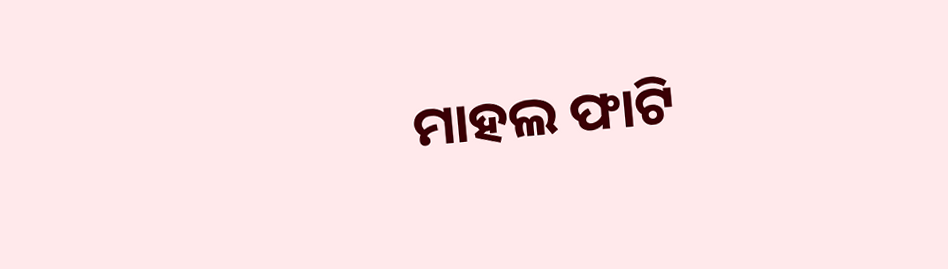ମାହଲ ଫାଟି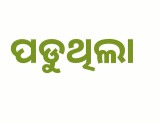ପଡୁଥିଲା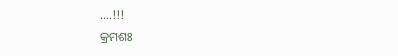….!!!
କ୍ରମଶଃ